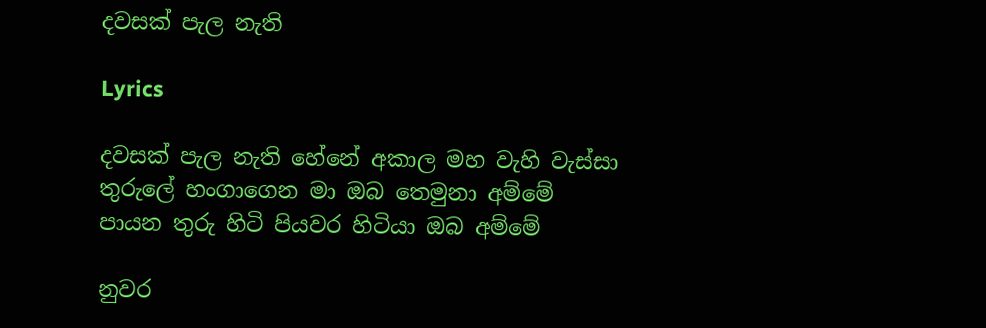දවසක් පැල නැති

Lyrics

දවසක් පැල නැති හේනේ අකාල මහ වැහි වැස්සා
තුරුලේ හංගාගෙන මා ඔබ තෙමුනා අම්මේ
පායන තුරු හිටි පියවර හිටියා ඔබ අම්මේ

නුවර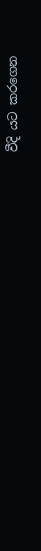වීදි යට කරගෙන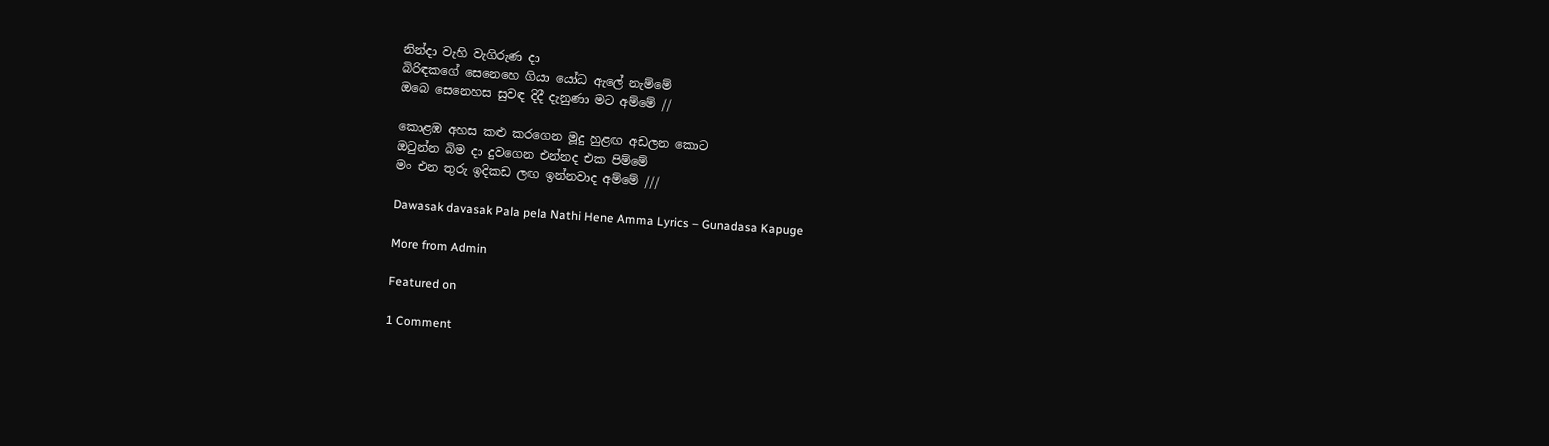නින්දා වැහි වැගිරුණ දා
බිරිඳකගේ සෙනෙහෙ ගියා යෝධ ඇලේ නැම්මේ
ඔබෙ සෙනෙහස සුවඳ දිදී දැනුණා මට අම්මේ //

කොළඹ අහස කළු කරගෙන මූදු හුළඟ අඩලන කොට
ඔටුන්න බිම දා දුවගෙන එන්නද එක පිම්මේ
මං එන තුරු ඉදිකඩ ලඟ ඉන්නවාද අම්මේ ///

Dawasak davasak Pala pela Nathi Hene Amma Lyrics – Gunadasa Kapuge

More from Admin

Featured on

1 Comment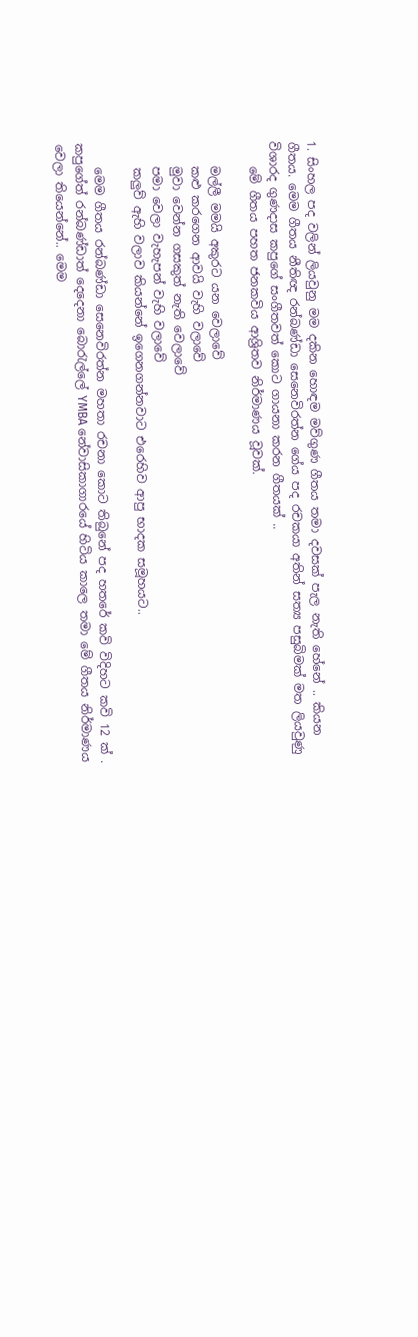1. සිංහල පද වලින් ලියවුනු මම දකින හොඳම මව්ගුණ ගීතය තමා දවසක් පැල නැති හේනේ .. කියන ගීතය. මෙම ගීතය නීතිඥ රන්බණ්ඩා සෙනෙවිරත්න ගේය පද රචකයා අතින් සත්‍ය පසුබිමක් මත ලියවුණු විශාරද ගුණදාස කපුගේ සංගීතවත් කොට ගායනා කරන ගීතයක් ..
    මේ ගීතය පහත ජනකවිය ආශ්‍රිතව නිර්මාණය වූවක්.

    මල්ලී මමයි අකුරට යන වෙලාවේ
    කළු කරගෙන ආවයි වැහි වලාවේ
    මුවා වෙන්න ගසකුත් නැති වෙලාවේ
    පමා වෙලා වැහැපන් වැහි වලාවේ
    කලුව් ඇහි වලාව කියන්නේ ඉගෙනගන්නවාට එරෙහිව ආපු භාදක සමූහයට..

    මෙම ගීතය රන්බණ්ඩා සෙනෙවිරත්න මහතා රචනා කොට තිබුනේ පද හතරේ කවි විදිහට කවි 12 ක් . කපුගේත් රන්බණ්ඩාත් දෙදෙනා බොරැල්ලේ YMBA නේවාසිකාගාරයේ හිටිය කාලෙ තමා මේ ගීතය නිර්මාණය වෙලා තියෙන්නේ.. මෙම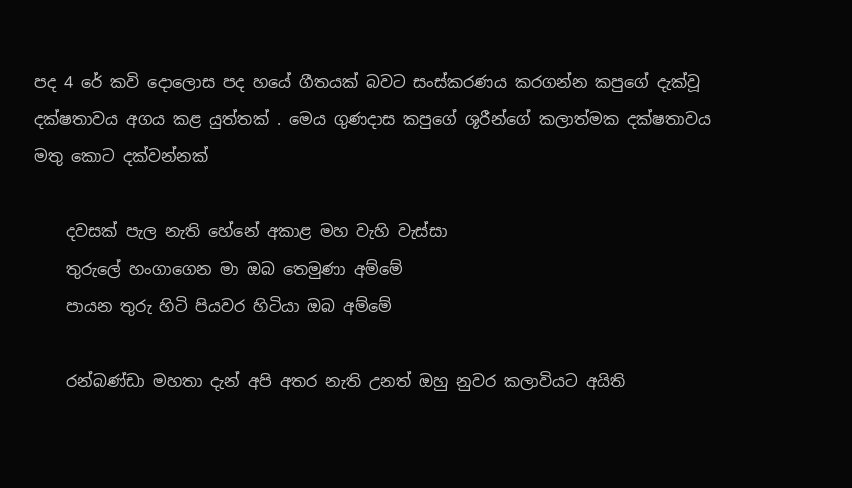පද 4 රේ කවි දොලොස පද හයේ ගීතයක් බවට සංස්කරණය කරගන්න කපුගේ දැක්වූ දක්ෂතාවය අගය කළ යුත්තක් . මෙය ගුණදාස කපුගේ ශූරීන්ගේ කලාත්මක දක්ෂතාවය මතු කොට දක්වන්නක්

    දවසක් පැල නැති හේනේ අකාළ මහ වැහි වැස්සා
    තුරුලේ හංගාගෙන මා ඔබ තෙමුණා අම්මේ
    පායන තුරු හිටි පියවර හිටියා ඔබ අම්මේ

    රන්බණ්ඩා මහතා දැන් අපි අතර නැති උනත් ඔහු නුවර කලාවියට අයිති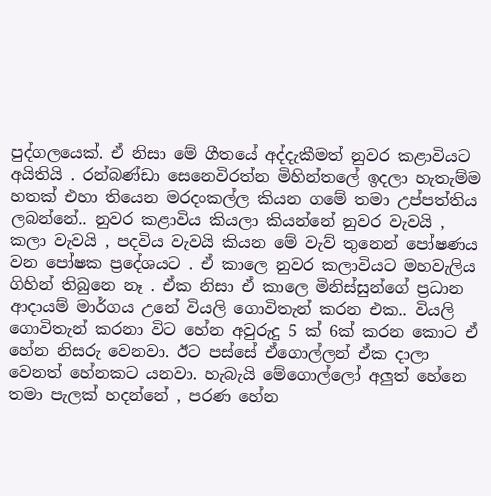පුද්ගලයෙක්. ඒ නිසා මේ ගීතයේ අද්දැකීමත් නුවර කළාවියට අයිතියි . රන්බණ්ඩා සෙනෙවිරත්න මිහින්තලේ ඉදලා හැතැම්ම හතක් එහා තියෙන මරදංකල්ල කියන ගමේ තමා උප්පත්තිය ලබන්නේ.. නුවර කළාවිය කියලා කියන්නේ නුවර වැවයි , කලා වැවයි , පදවිය වැවයි කියන මේ වැව් තුනෙන් පෝෂණය වන පෝෂක ප්‍රදේශයට . ඒ කාලෙ නුවර කලාවියට මහවැලිය ගිහින් තිබුනෙ නෑ . ඒක නිසා ඒ කාලෙ මිනිස්සුන්ගේ ප්‍රධාන ආදායම් මාර්ගය උනේ වියලි ගොවිතැන් කරන එක.. වියලි ගොවිතැන් කරනා විට හේන අවුරුදු 5 ක් 6ක් කරන කොට ඒ හේන නිසරු වෙනවා. ඊට පස්සේ ඒගොල්ලන් ඒක දාලා වෙනත් හේනකට යනවා. හැබැයි මේගොල්ලෝ අලුත් හේනෙ තමා පැලක් හදන්නේ , පරණ හේන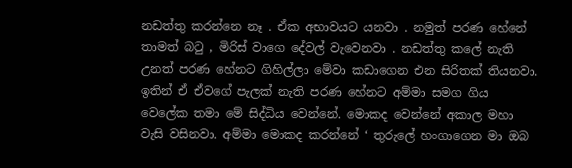නඩත්තු කරන්නෙ නෑ . ඒක අභාවයට යනවා . නමුත් පරණ හේනේ තාමත් බටු , මිරිස් වාගෙ දේවල් වැවෙනවා . නඩත්තු කලේ නැති උනත් පරණ හේනට ගිහිල්ලා මේවා කඩාගෙන එන සිරිතක් තියනවා. ඉතින් ඒ ඒවගේ පැලක් නැති පරණ හේනට අම්මා සමග ගිය වෙලේක තමා මේ සිද්ධිය වෙන්නේ. මොකද වෙන්නේ අකාල මහා වැසි වසිනවා. අම්මා මොකද කරන්නේ ‘ තුරුලේ හංගාගෙන මා ඔබ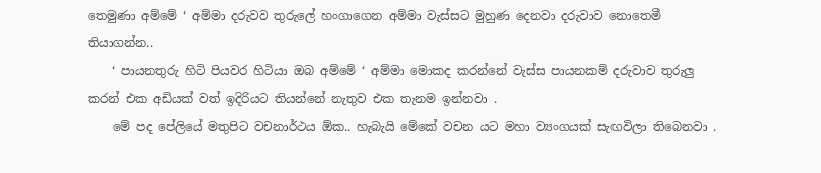තෙමුණා අම්මේ ‘ අම්මා දරුවව තුරුලේ හංගාගෙන අම්මා වැස්සට මුහුණ දෙනවා දරුවාව නොතෙමී තියාගන්න..
    ‘ පායනතුරු හිටි පියවර හිටියා ඔබ අම්මේ ‘ අම්මා මොකද කරන්නේ වැස්ස පායනකම් දරුවාව තුරුලු කරන් එක අඩියක් වත් ඉදිරියට තියන්නේ නැතුව එක තැනම ඉන්නවා .
    මේ පද පේලියේ මතුපිට වචනාර්ථය ඕක.. හැබැයි මේකේ වචන යට මහා ව්‍යංගයක් සැඟවිලා තිබෙනවා .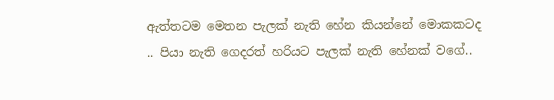ඇත්තටම මෙතන පැලක් නැති හේන කියන්නේ මොකකටද .. පියා නැති ගෙදරත් හරියට පැලක් නැති හේනක් වගේ..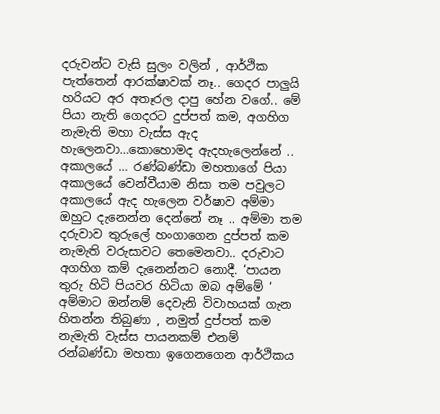දරුවන්ට වැසි සුලං වලින් , ආර්ථික පැත්තෙන් ආරක්ෂාවක් නෑ.. ගෙදර පාලුයි හරියට අර අතෑරල දාපු හේන වගේ.. මේ පියා නැති ගෙදරට දුප්පත් කම, අගහිග නැමැති මහා වැස්ස ඇද හැලෙනවා…කොහොමද ඇදහැලෙන්නේ .. අකාලයේ … රණ්බණ්ඩා මහතාගේ පියා අකාලයේ වෙන්වීයාම නිසා තම පවුලට අකාලයේ ඇද හැලෙන වර්ෂාව අම්මා ඔහුට දැනෙන්න දෙන්නේ නෑ .. අම්මා තම දරුවාව තුරුලේ හංගාගෙන දුප්පත් කම නැමැති වරුසාවට තෙමෙනවා.. දරුවාට අගහිග කම් දැනෙන්නට නොදී. ‘පායන තුරු හිටි පියවර හිටියා ඔබ අම්මේ ‘ අම්මාට ඔන්නම් දෙවැනි විවාහයක් ගැන හිතන්න තිබුණා , නමුත් දුප්පත් කම නැමැති වැස්ස පායනකම් එනම් රන්බණ්ඩා මහතා ඉගෙනගෙන ආර්ථිකය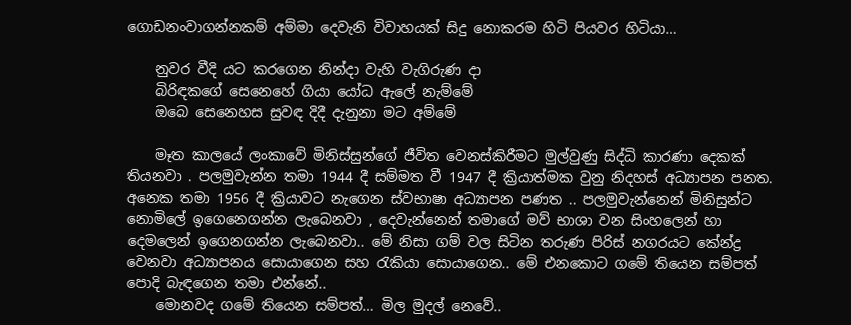ගොඩනංවාගන්නකම් අම්මා දෙවැනි විවාහයක් සිදු නොකරම හිටි පියවර හිටියා…

    නුවර වීදි යට කරගෙන නින්දා වැහි වැගිරුණ දා
    බිරිඳකගේ සෙනෙහේ ගියා යෝධ ඇලේ නැම්මේ
    ඔබෙ සෙනෙහස සුවඳ දිදී දැනුනා මට අම්මේ

    මෑත කාලයේ ලංකාවේ මිනිස්සුන්ගේ ජීවිත වෙනස්කිරීමට මුල්වුණු සිද්ධි කාරණා දෙකක් තියනවා . පලමුවැන්න තමා 1944 දී සම්මත වී 1947 දී ක්‍රියාත්මක වුනු නිදහස් අධ්‍යාපන පනත. අනෙක තමා 1956 දී ක්‍රියාවට නැගෙන ස්වභාෂා අධ්‍යාපන පණත .. පලමුවැන්නෙන් මිනිසුන්ට නොමිලේ ඉගෙනෙගන්න ලැබෙනවා , දෙවැන්නෙන් තමාගේ මව් භාශා වන සිංහලෙන් හා දෙමලෙන් ඉගෙනගන්න ලැබෙනවා.. මේ නිසා ගම් වල සිටින තරුණ පිරිස් නගරයට කේන්ද්‍ර වෙනවා අධ්‍යාපනය සොයාගෙන සහ රැකියා සොයාගෙන.. මේ එනකොට ගමේ තියෙන සම්පත් පොදි බැඳගෙන තමා එන්නේ..
    මොනවද ගමේ තියෙන සම්පත්… මිල මුදල් නෙවේ..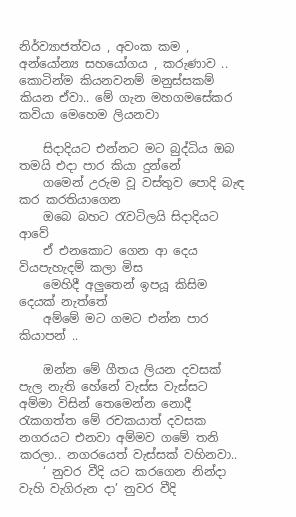නිර්ව්‍යාජත්වය , අවංක කම , අන්යෝන්‍ය සහයෝගය , කරුණාව .. කොටින්ම කියනවනම් මනුස්සකම් කියන ඒවා.. මේ ගැන මහගමසේකර කවියා මෙහෙම ලියනවා

    සිදාදියට එන්නට මට බුද්ධිය ඔබ තමයි එදා පාර කියා දුන්නේ
    ගමෙන් උරුම වූ වස්තුව පොදි බැඳ කර කරතියාගෙන
    ඔබෙ බහට රැවටිලයි සිදාදියට ආවේ
    ඒ එනකොට ගෙන ආ දෙය වියපැහැදම් කලා මිස
    මෙහිදී අලුතෙන් ඉපයූ කිසිම දෙයක් නැත්තේ
    අම්මේ මට ගමට එන්න පාර කියාපන් ..

    ඔන්න මේ ගීතය ලියන දවසක් පැල නැති හේනේ වැස්ස වැස්සට අම්මා විසින් තෙමෙන්න නොදී රැකගත්ත මේ රචකයාත් දවසක නගරයට එනවා අම්මව ගමේ තනි කරලා.. නගරයෙත් වැස්සක් වහිනවා..
    ‘ නුවර වීදි යට කරගෙන නින්දා වැහි වැගිරුන දා’ නුවර වීදි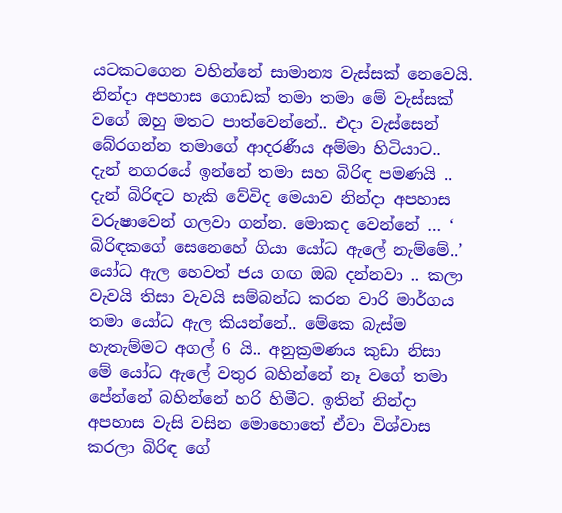යටකටගෙන වහින්නේ සාමාන්‍ය වැස්සක් නෙවෙයි. නින්දා අපහාස ගොඩක් තමා තමා මේ වැස්සක් වගේ ඔහු මතට පාත්වෙන්නේ.. එදා වැස්සෙන් බේරගන්න තමාගේ ආදරණීය අම්මා හිටියාට.. දැන් නගරයේ ඉන්නේ තමා සහ බිරිඳ පමණයි .. දැන් බිරිඳට හැකි වේවිද මෙයාව නින්දා අපහාස වරුෂාවෙන් ගලවා ගන්න. මොකද වෙන්නේ … ‘ බිරිඳකගේ සෙනෙහේ ගියා යෝධ ඇලේ නැම්මේ..’ යෝධ ඇල හෙවත් ජය ගඟ ඔබ දන්නවා .. කලා වැවයි තිසා වැවයි සම්බන්ධ කරන වාරි මාර්ගය තමා යෝධ ඇල කියන්නේ.. මේකෙ බැස්ම හැතැම්මට අගල් 6 යි.. අනුක්‍රමණය කුඩා නිසා මේ යෝධ ඇලේ වතුර බහින්නේ නෑ වගේ තමා පේන්නේ බහින්නේ හරි හිමීට. ඉතින් නින්දා අපහාස වැසි වසින මොහොතේ ඒවා විශ්වාස කරලා බිරිඳ ගේ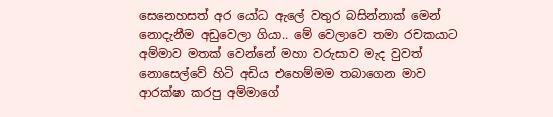සෙනෙහසත් අර යෝධ ඇලේ වතුර බසින්නාක් මෙන් නොදැනීම අඩුවෙලා ගියා.. මේ වෙලාවෙ තමා රචකයාට අම්මාව මතක් වෙන්නේ මහා වරුසාව මැද වුවත් නොසෙල්වේ හිටි අඩිය එහෙම්මම තබාගෙන මාව ආරක්ෂා කරපු අම්මාගේ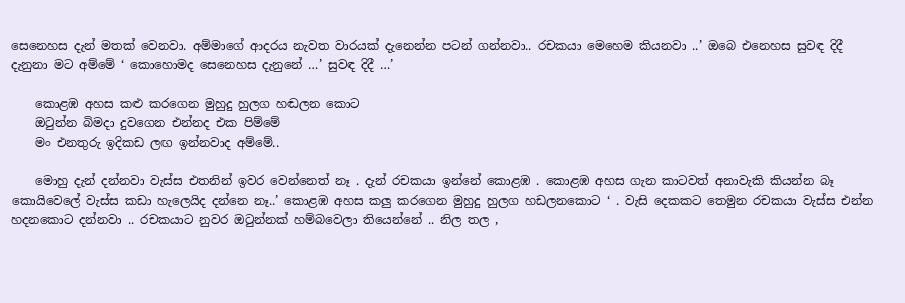සෙනෙහස දැන් මතක් වෙනවා. අම්මාගේ ආදරය නැවත වාරයක් දැනෙන්න පටන් ගන්නවා.. රචකයා මෙහෙම කියනවා ..’ ඔබෙ එනෙහස සුවඳ දිදී දැනුනා මට අම්මේ ‘ කොහොමද සෙනෙහස දැනුනේ …’ සුවඳ දිදී …’

    කොළඹ අහස කළු කරගෙන මුහුදු හුලග හඬලන කොට
    ඔටුන්න බිමදා දුවගෙන එන්නද එක පිම්මේ
    මං එනතුරු ඉදිකඩ ලඟ ඉන්නවාද අම්මේ..

    මොහු දැන් දන්නවා වැස්ස එතනින් ඉවර වෙන්නෙත් නෑ . දැන් රචකයා ඉන්නේ කොළඹ . කොළඹ අහස ගැන කාටවත් අනාවැකි කියන්න බෑ කොයිවෙලේ වැස්ස කඩා හැලෙයිද දන්නෙ නෑ..’ කොළඹ අහස කලු කරගෙන මුහුදු හුලග හඩලනකොට ‘ . වැසි දෙකකට තෙමුන රචකයා වැස්ස එන්න හදනකොට දන්නවා .. රචකයාට නුවර ඔටුන්නක් හම්බවෙලා තියෙන්නේ .. නිල තල ,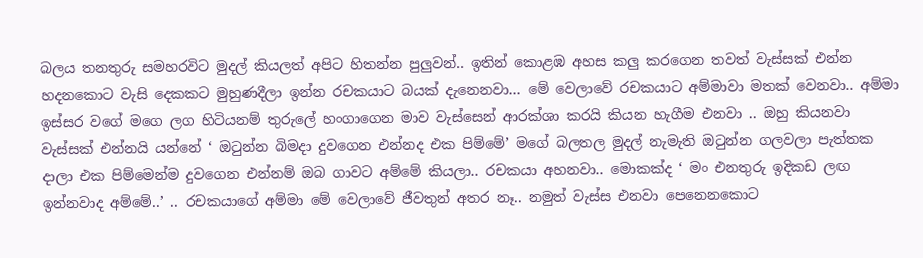බලය තනතුරු සමහරවිට මුදල් කියලත් අපිට හිතන්න පුලුවන්.. ඉතින් කොළඹ අහස කලු කරගෙන තවත් වැස්සක් එන්න හදනකොට වැසි දෙකකට මුහුණදීලා ඉන්න රචකයාට බයක් දැනෙනවා… මේ වෙලාවේ රචකයාට අම්මාවා මතක් වෙනවා.. අම්මා ඉස්සර වගේ මගෙ ලග හිටියනම් තුරුලේ හංගාගෙන මාව වැස්සෙන් ආරක්ශා කරයි කියන හැගීම එනවා .. ඔහු කියනවා වැස්සක් එන්නයි යන්නේ ‘ ඔටුන්න බිමදා දුවගෙන එන්නද එක පිම්මේ’ මගේ බලතල මුදල් නැමැති ඔටුන්න ගලවලා පැත්තක දාලා එක පිම්මෙන්ම දුවගෙන එන්නම් ඔබ ගාවට අම්මේ කියලා.. රචකයා අහනවා.. මොකක්ද ‘ මං එනතුරු ඉදිකඩ ලඟ ඉන්නවාද අම්මේ..’ .. රචකයාගේ අම්මා මේ වෙලාවේ ජීවතුන් අතර නෑ.. නමුත් වැස්ස එනවා පෙනෙනකොට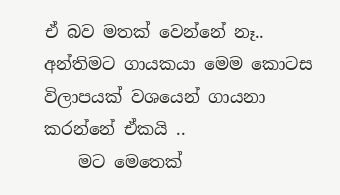ඒ බව මතක් වෙන්නේ නෑ.. අන්තිමට ගායකයා මෙම කොටස විලාපයක් වශයෙන් ගායනා කරන්නේ ඒකයි ..
    මට මෙතෙක්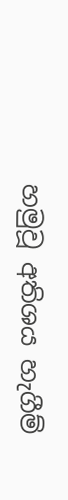හමුවූ අතිශය හැගීම්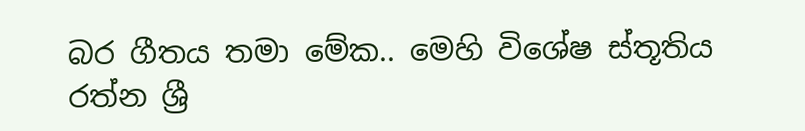බර ගීතය තමා මේක.. මෙහි විශේෂ ස්තූතිය රත්න ශ්‍රී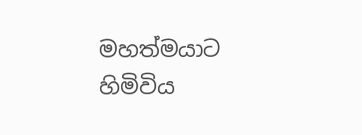මහත්මයාට හිමිවිය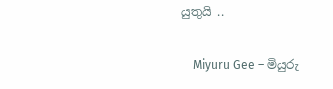යුතුයි ..

    Miyuru Gee – මියුරු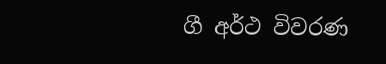ගී අර්ථ විවරණ